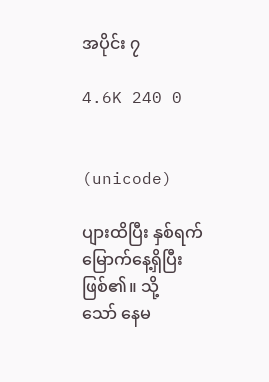အပိုင်း ၇

4.6K 240 0


(unicode)

ပျားထိပြီး နှစ်ရက်မြောက်နေ့ရှိပြီးဖြစ်၏။ သို့
သော် နေမ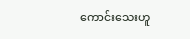ကောင်းသေးဟူ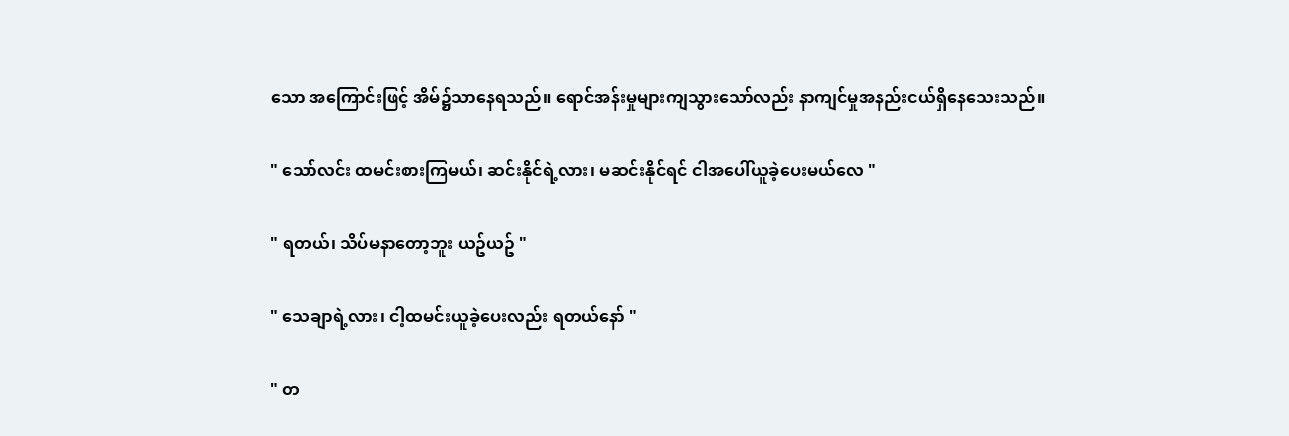သော အကြောင်းဖြင့် အိမ်၌သာနေရသည်။ ရောင်အန်းမှုများကျသွားသော်လည်း နာကျင်မှုအနည်းငယ်ရှိနေသေးသည်။

" သော်လင်း ထမင်းစားကြမယ်၊ ဆင်းနိုင်ရဲ့လား၊ မဆင်းနိုင်ရင် ငါအပေါ်ယူခဲ့ပေးမယ်လေ "

" ရတယ်၊ သိပ်မနာတော့ဘူး ယဥ်ယဥ် "

" သေချာရဲ့လား၊ ငါ့ထမင်းယူခဲ့ပေးလည်း ရတယ်နော် "

" တ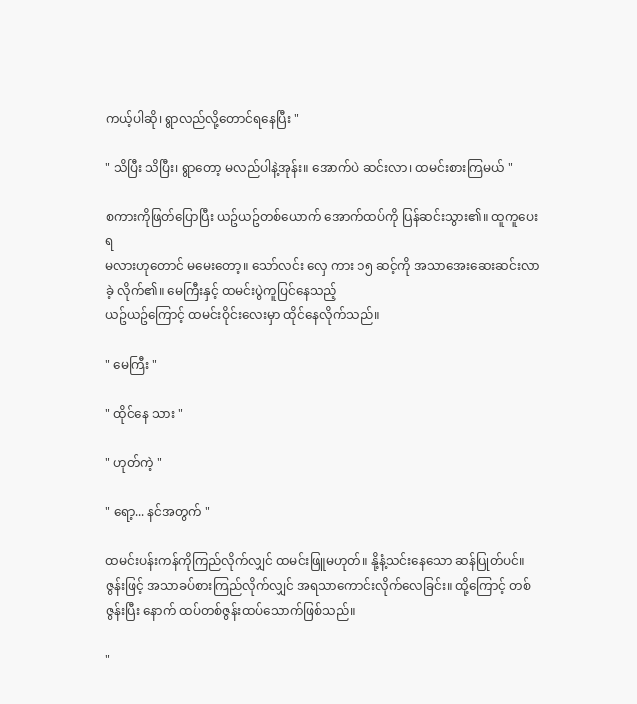ကယ့်ပါဆို၊ ရွာလည်လို့တောင်ရနေပြီး "

" သိပြီး သိပြီး၊ ရွာတော့ မလည်ပါနဲ့အုန်း။ အောက်ပဲ ဆင်းလာ၊ ထမင်းစားကြမယ် "

စကားကိုဖြတ်ပြောပြီး ယဥ်ယဥ်တစ်ယောက် အောက်ထပ်ကို ပြန်ဆင်းသွား၏။ ထူကူပေးရ
မလားဟုတောင် မမေးတော့။ သော်လင်း လှေ ကား ၁၅ ဆင့်ကို အသာအေးဆေးဆင်းလာခဲ့ လိုက်၏။ မေကြီးနှင့် ထမင်းပွဲကူပြင်နေသည့်
ယဥ်ယဥ်ကြောင့် ထမင်းဝိုင်းလေးမှာ ထိုင်နေလိုက်သည်။

" မေကြီး "

" ထိုင်နေ သား "

" ဟုတ်ကဲ့ "

" ရော့... နင်အတွက် "

ထမင်းပန်းကန်ကိုကြည်လိုက်လျှင် ထမင်းဖြူမဟုတ်။ နို့နံ့သင်းနေသော ဆန်ပြုတ်ပင်။ ဇွန်းဖြင့် အသာခပ်စားကြည်လိုက်လျှင် အရသာကောင်းလိုက်လေခြင်း။ ထို့ကြောင့် တစ်ဇွန်းပြီး နောက် ထပ်တစ်ဇွန်းထပ်သောက်ဖြစ်သည်။

"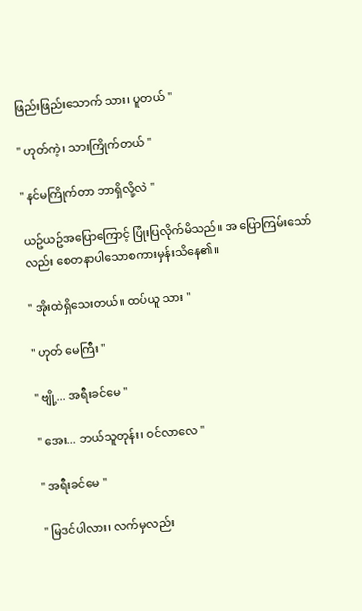ဖြည်းဖြည်းသောက် သား၊ ပူတယ် "

" ဟုတ်ကဲ့၊ သားကြိုက်တယ် "

" နင်မကြိုက်တာ ဘာရှိလို့လဲ "

ယဥ်ယဥ်အပြောကြောင့် ပြုံးပြလိုက်မိသည်။ အ ပြောကြမ်းသော်လည်း စေတနာပါသောစကားမှန်းသိနေ၏။

" အိုးထဲရှိသေးတယ်။ ထပ်ယူ သား "

" ဟုတ် မေကြီး "

" ဗျို့... အရီးခင်မေ "

" အေး... ဘယ်သူတုန်း၊ ဝင်လာလေ "

" အရီးခင်မေ "

" မြဒင်ပါလား၊ လက်မှလည်း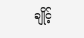ချိုင့်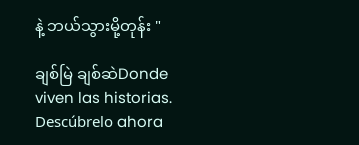နဲ့ ဘယ်သွားမို့တုန်း "

ချစ်မြဲ ချစ်ဆဲDonde viven las historias. Descúbrelo ahora